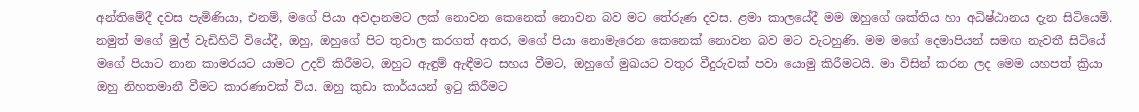අන්තිමේදී දවස පැමිණියා, එනම්, මගේ පියා අවදානමට ලක් නොවන කෙනෙක් නොවන බව මට තේරුණ දවස. ළමා කාලයේදී මම ඔහුගේ ශක්තිය හා අධිෂ්ඨානය දැන සිටියෙමි. නමුත් මගේ මුල් වැඩිහිටි වියේදී, ඔහු, ඔහුගේ පිට තුවාල කරගත් අතර, මගේ පියා නොමැරෙන කෙනෙක් නොවන බව මට වැටහුණි. මම මගේ දෙමාපියන් සමඟ නැවතී සිටියේ මගේ පියාට නාන කාමරයට යාමට උදව් කිරීමට, ඔහුට ඇඳුම් ඇඳීමට සහය වීමට, ඔහුගේ මුඛයට වතුර වීදුරුවක් පවා යොමු කිරීමටයි. මා විසින් කරන ලද මෙම යහපත් ක්‍රියා ඔහු නිහතමානී වීමට කාරණාවක් විය. ඔහු කුඩා කාර්යයන් ඉටු කිරීමට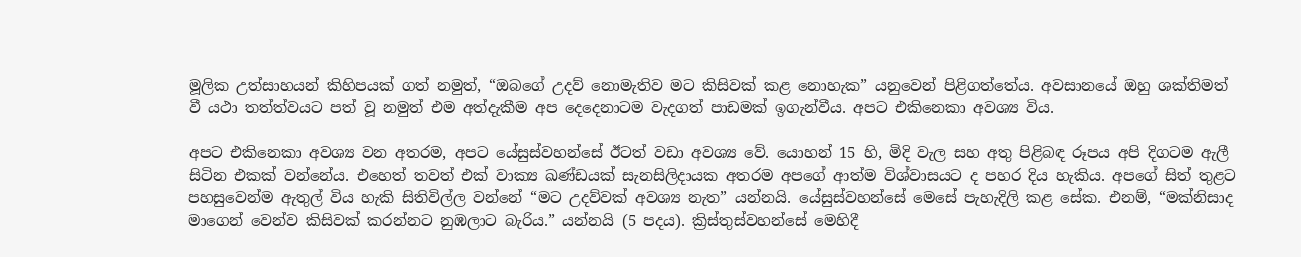මූලික උත්සාහයන් කිහිපයක් ගත් නමුත්, “ඔබගේ උදව් නොමැතිව මට කිසිවක් කළ නොහැක” යනුවෙන් පිළිගත්තේය. අවසානයේ ඔහු ශක්තිමත් වී යථා තත්ත්වයට පත් වූ නමුත් එම අත්දැකීම අප දෙදෙනාටම වැදගත් පාඩමක් ඉගැන්වීය. අපට එකිනෙකා අවශ්‍ය විය.

අපට එකිනෙකා අවශ්‍ය වන අතරම, අපට යේසුස්වහන්සේ ඊටත් වඩා අවශ්‍ය වේ. යොහන් 15 හි, මිදි වැල සහ අතු පිළිබඳ රූපය අපි දිගටම ඇලී සිටින එකක් වන්නේය. එහෙත් තවත් එක් වාක්‍ය ඛණ්ඩයක් සැනසිලිදායක අතරම අපගේ ආත්ම විශ්වාසයට ද පහර දිය හැකිය. අපගේ සිත් තුළට පහසුවෙන්ම ඇතුල් විය හැකි සිතිවිල්ල වන්නේ “මට උදව්වක් අවශ්‍ය නැත” යන්නයි. යේසුස්වහන්සේ මෙසේ පැහැදිලි කළ සේක. එනම්, “මක්නිසාද මාගෙන් වෙන්ව කිසිවක් කරන්නට නුඹලාට බැරිය.” යන්නයි (5 පදය). ක්‍රිස්තුස්වහන්සේ මෙහිදී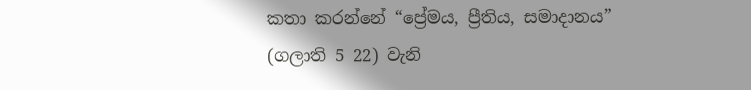කතා කරන්නේ “ප්‍රේමය, ප්‍රීතිය, සමාදානය” (ගලාති 5 22) වැනි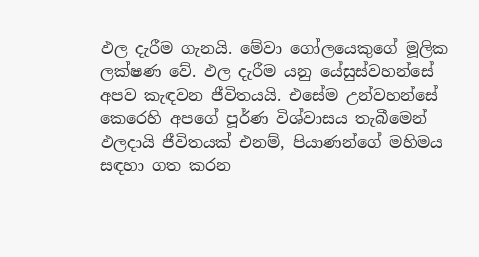ඵල දැරීම ගැනයි. මේවා ගෝලයෙකුගේ මූලික ලක්ෂණ වේ. ඵල දැරීම යනු යේසුස්වහන්සේ අපව කැඳවන ජීවිතයයි. එසේම උන්වහන්සේ කෙරෙහි අපගේ පූර්ණ විශ්වාසය තැබීමෙන් ඵලදායි ජීවිතයක් එනම්, පියාණන්ගේ මහිමය සඳහා ගත කරන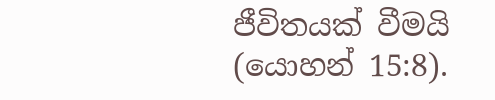ජීවිතයක් වීමයි (යොහන් 15:8).